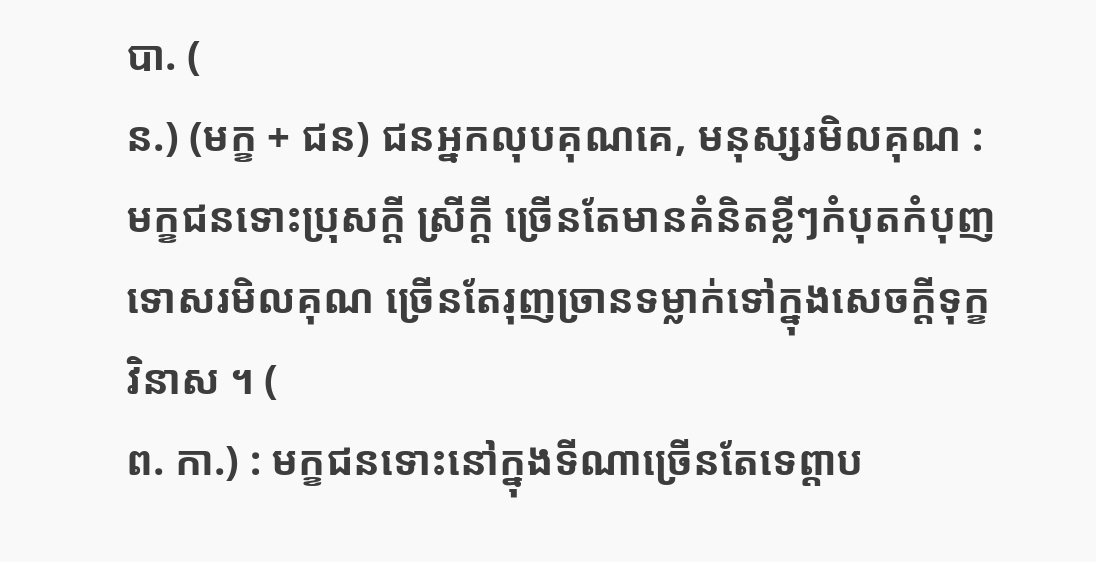បា. (
ន.) (មក្ខ + ជន) ជនអ្នកលុបគុណគេ, មនុស្សរមិលគុណ : មក្ខជនទោះប្រុសក្ដី ស្រីក្ដី ច្រើនតែមានគំនិតខ្លីៗកំបុតកំបុញ ទោសរមិលគុណ ច្រើនតែរុញច្រានទម្លាក់ទៅក្នុងសេចក្ដីទុក្ខវិនាស ។ (
ព. កា.) : មក្ខជនទោះនៅក្នុងទីណាច្រើនតែទេព្តាប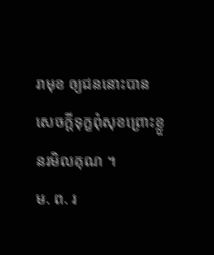រាមុខ ឲ្យជននោះបានសេចក្ដីទុក្ខពុំសុខព្រោះខ្លួនរមិលគុណ ។
ម. ព. រ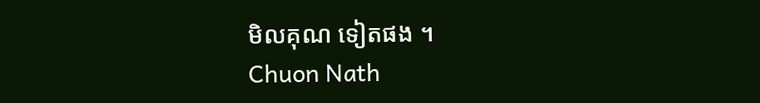មិលគុណ ទៀតផង ។
Chuon Nath